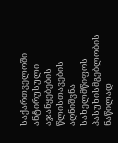საქართველოში ანტირუსული აჯანყებების წლისთავების აღნიშვნა სახელმწიფოს პასუხისმგებლობის ნაწილად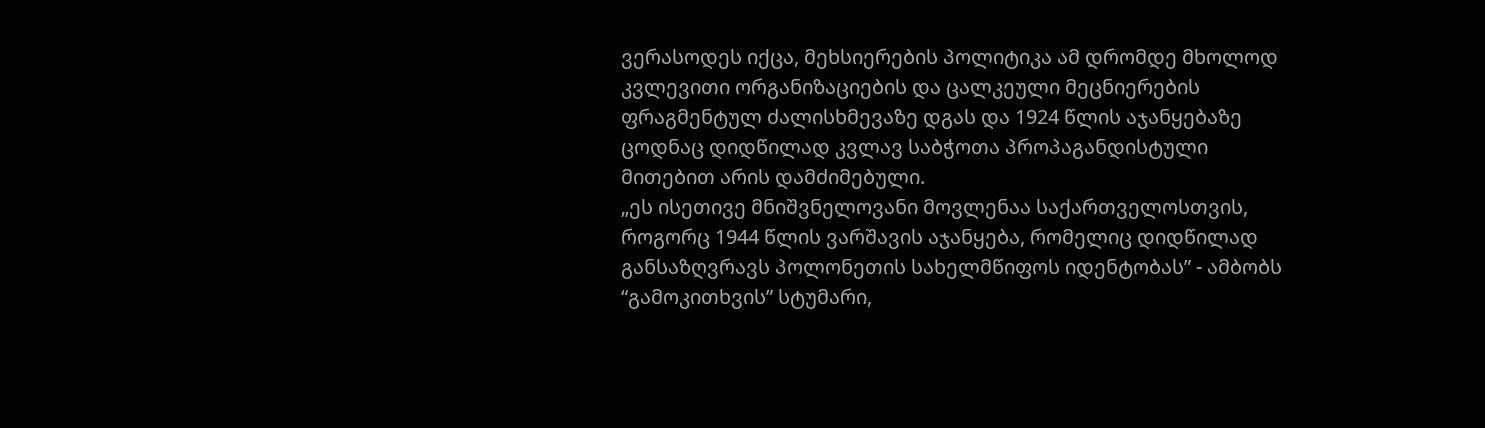ვერასოდეს იქცა, მეხსიერების პოლიტიკა ამ დრომდე მხოლოდ კვლევითი ორგანიზაციების და ცალკეული მეცნიერების ფრაგმენტულ ძალისხმევაზე დგას და 1924 წლის აჯანყებაზე ცოდნაც დიდწილად კვლავ საბჭოთა პროპაგანდისტული მითებით არის დამძიმებული.
„ეს ისეთივე მნიშვნელოვანი მოვლენაა საქართველოსთვის, როგორც 1944 წლის ვარშავის აჯანყება, რომელიც დიდწილად განსაზღვრავს პოლონეთის სახელმწიფოს იდენტობას” - ამბობს “გამოკითხვის” სტუმარი,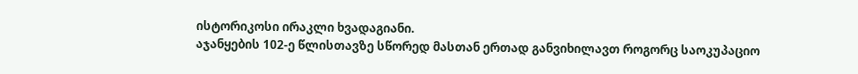ისტორიკოსი ირაკლი ხვადაგიანი.
აჯანყების 102-ე წლისთავზე სწორედ მასთან ერთად განვიხილავთ როგორც საოკუპაციო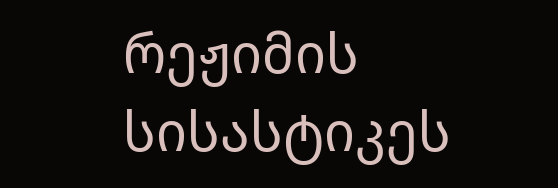რეჟიმის სისასტიკეს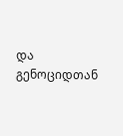და გენოციდთან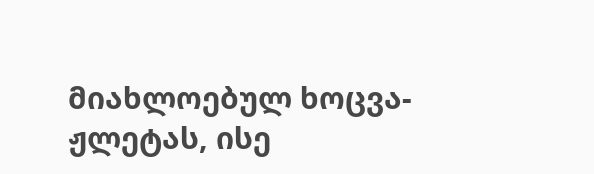მიახლოებულ ხოცვა-ჟლეტას, ისე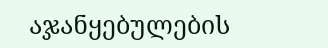აჯანყებულების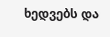ხედვებს და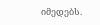იმედებს.